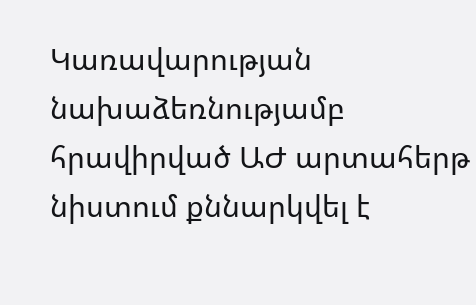Կառավարության նախաձեռնությամբ հրավիրված ԱԺ արտահերթ նիստում քննարկվել է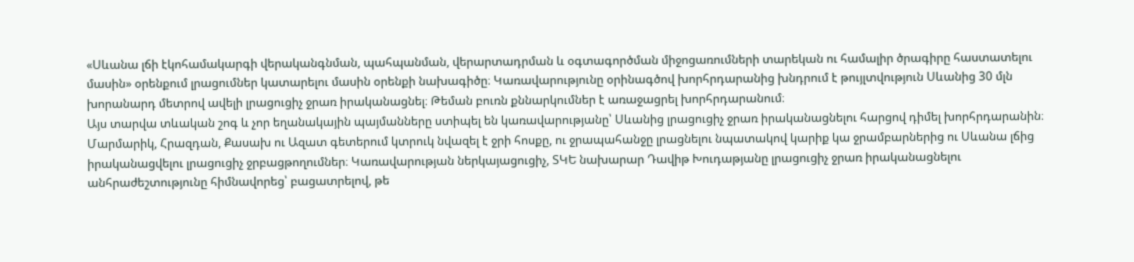«Սևանա լճի էկոհամակարգի վերականգնման, պահպանման, վերարտադրման և օգտագործման միջոցառումների տարեկան ու համալիր ծրագիրը հաստատելու մասին» օրենքում լրացումներ կատարելու մասին օրենքի նախագիծը։ Կառավարությունը օրինագծով խորհրդարանից խնդրում է թույլտվություն Սևանից 30 մլն խորանարդ մետրով ավելի լրացուցիչ ջրառ իրականացնել։ Թեման բուռն քննարկումներ է առաջացրել խորհրդարանում։
Այս տարվա տևական շոգ և չոր եղանակային պայմանները ստիպել են կառավարությանը՝ Սևանից լրացուցիչ ջրառ իրականացնելու հարցով դիմել խորհրդարանին։ Մարմարիկ, Հրազդան, Քասախ ու Ազատ գետերում կտրուկ նվազել է ջրի հոսքը, ու ջրապահանջը լրացնելու նպատակով կարիք կա ջրամբարներից ու Սևանա լճից իրականացվելու լրացուցիչ ջրբացթողումներ։ Կառավարության ներկայացուցիչ, ՏԿԵ նախարար Դավիթ Խուդաթյանը լրացուցիչ ջրառ իրականացնելու անհրաժեշտությունը հիմնավորեց՝ բացատրելով, թե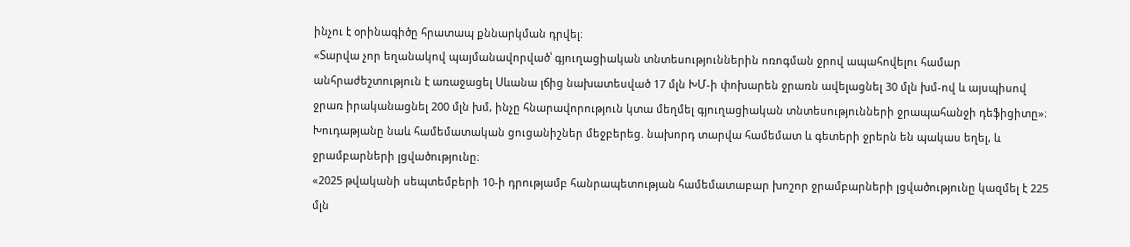ինչու է օրինագիծը հրատապ քննարկման դրվել։
«Տարվա չոր եղանակով պայմանավորված՝ գյուղացիական տնտեսություններին ոռոգման ջրով ապահովելու համար անհրաժեշտություն է առաջացել Սևանա լճից նախատեսված 17 մլն ԽՄ-ի փոխարեն ջրառն ավելացնել 30 մլն խմ-ով և այսպիսով ջրառ իրականացնել 200 մլն խմ, ինչը հնարավորություն կտա մեղմել գյուղացիական տնտեսությունների ջրապահանջի դեֆիցիտը»։
Խուդաթյանը նաև համեմատական ցուցանիշներ մեջբերեց. նախորդ տարվա համեմատ և գետերի ջրերն են պակաս եղել, և ջրամբարների լցվածությունը։
«2025 թվականի սեպտեմբերի 10-ի դրությամբ հանրապետության համեմատաբար խոշոր ջրամբարների լցվածությունը կազմել է 225 մլն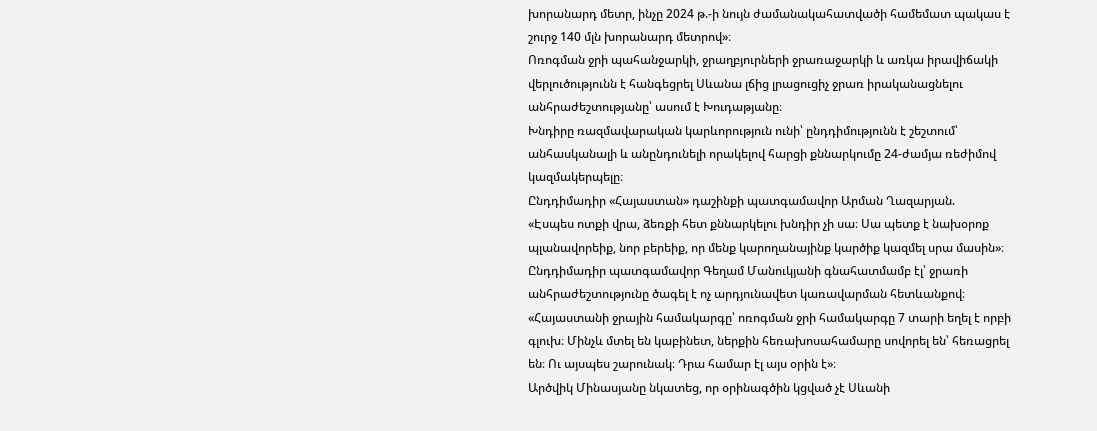խորանարդ մետր, ինչը 2024 թ.-ի նույն ժամանակահատվածի համեմատ պակաս է շուրջ 140 մլն խորանարդ մետրով»։
Ոռոգման ջրի պահանջարկի, ջրաղբյուրների ջրառաջարկի և առկա իրավիճակի վերլուծությունն է հանգեցրել Սևանա լճից լրացուցիչ ջրառ իրականացնելու անհրաժեշտությանը՝ ասում է Խուդաթյանը։
Խնդիրը ռազմավարական կարևորություն ունի՝ ընդդիմությունն է շեշտում՝ անհասկանալի և անընդունելի որակելով հարցի քննարկումը 24-ժամյա ռեժիմով կազմակերպելը։
Ընդդիմադիր «Հայաստան» դաշինքի պատգամավոր Արման Ղազարյան.
«Էսպես ոտքի վրա, ձեռքի հետ քննարկելու խնդիր չի սա։ Սա պետք է նախօրոք պլանավորեիք, նոր բերեիք, որ մենք կարողանայինք կարծիք կազմել սրա մասին»։
Ընդդիմադիր պատգամավոր Գեղամ Մանուկյանի գնահատմամբ էլ՝ ջրառի անհրաժեշտությունը ծագել է ոչ արդյունավետ կառավարման հետևանքով։
«Հայաստանի ջրային համակարգը՝ ոռոգման ջրի համակարգը 7 տարի եղել է որբի գլուխ։ Մինչև մտել են կաբինետ, ներքին հեռախոսահամարը սովորել են՝ հեռացրել են։ Ու այսպես շարունակ։ Դրա համար էլ այս օրին է»։
Արծվիկ Մինասյանը նկատեց, որ օրինագծին կցված չէ Սևանի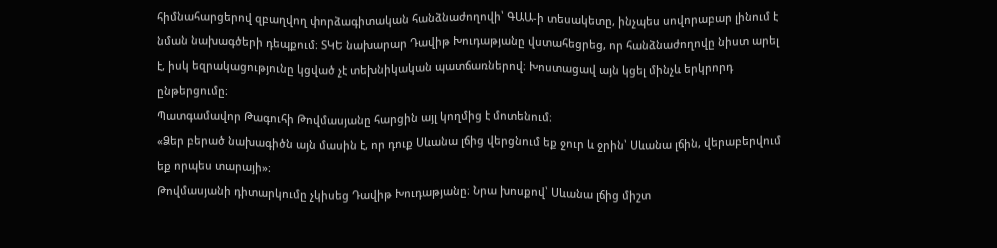հիմնահարցերով զբաղվող փորձագիտական հանձնաժողովի՝ ԳԱԱ-ի տեսակետը, ինչպես սովորաբար լինում է նման նախագծերի դեպքում։ ՏԿԵ նախարար Դավիթ Խուդաթյանը վստահեցրեց, որ հանձնաժողովը նիստ արել է, իսկ եզրակացությունը կցված չէ տեխնիկական պատճառներով։ Խոստացավ այն կցել մինչև երկրորդ ընթերցումը։
Պատգամավոր Թագուհի Թովմասյանը հարցին այլ կողմից է մոտենում։
«Ձեր բերած նախագիծն այն մասին է, որ դուք Սևանա լճից վերցնում եք ջուր և ջրին՝ Սևանա լճին, վերաբերվում եք որպես տարայի»։
Թովմասյանի դիտարկումը չկիսեց Դավիթ Խուդաթյանը։ Նրա խոսքով՝ Սևանա լճից միշտ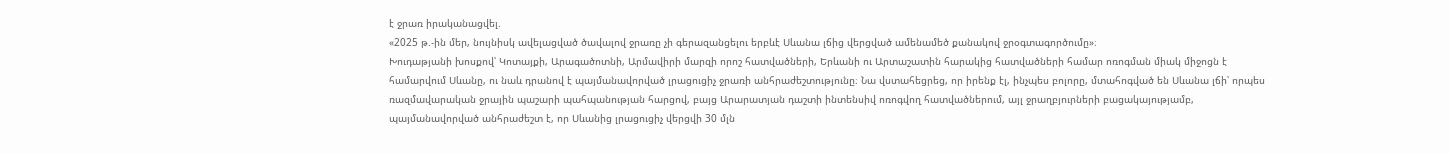է ջրառ իրականացվել.
«2025 թ.-ին մեր, նույնիսկ ավելացված ծավալով ջրառը չի գերազանցելու երբևէ Սևանա լճից վերցված ամենամեծ քանակով ջրօգտագործումը»։
Խուդաթյանի խոսքով՝ Կոտայքի, Արագածոտնի, Արմավիրի մարզի որոշ հատվածների, Երևանի ու Արտաշատին հարակից հատվածների համար ոռոգման միակ միջոցն է համարվում Սևանը, ու նաև դրանով է պայմանավորված լրացուցիչ ջրառի անհրաժեշտությունը։ Նա վստահեցրեց, որ իրենք էլ, ինչպես բոլորը, մտահոգված են Սևանա լճի՝ որպես ռազմավարական ջրային պաշարի պահպանության հարցով, բայց Արարատյան դաշտի ինտենսիվ ոռոգվող հատվածներում, այլ ջրաղբյուրների բացակայությամբ, պայմանավորված անհրաժեշտ է, որ Սևանից լրացուցիչ վերցվի 30 մլն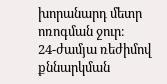խորանարդ մետր ոռոգման ջուր։
24-ժամյա ռեժիմով քննարկման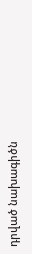դրված նախագիծն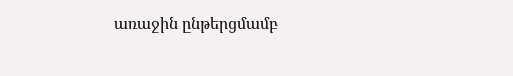առաջին ընթերցմամբ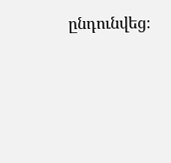ընդունվեց։